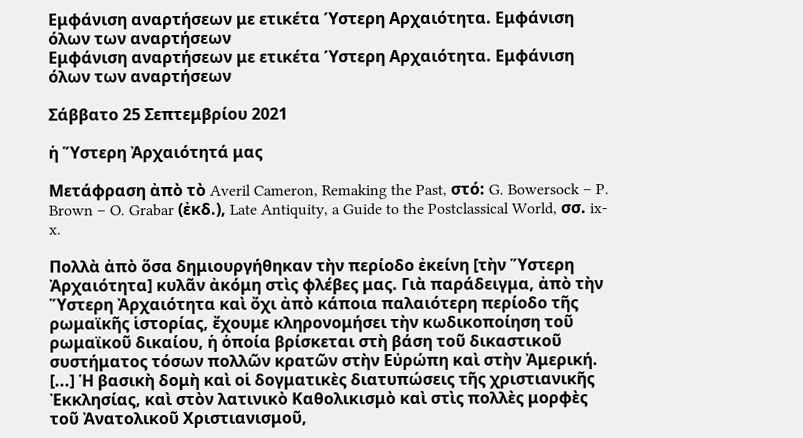Εμφάνιση αναρτήσεων με ετικέτα Ύστερη Αρχαιότητα. Εμφάνιση όλων των αναρτήσεων
Εμφάνιση αναρτήσεων με ετικέτα Ύστερη Αρχαιότητα. Εμφάνιση όλων των αναρτήσεων

Σάββατο 25 Σεπτεμβρίου 2021

ἡ Ὕστερη Ἀρχαιότητά μας

Μετάφραση ἀπὸ τὸ Averil Cameron, Remaking the Past, στό: G. Bowersock – P. Brown – O. Grabar (ἐκδ.), Late Antiquity, a Guide to the Postclassical World, σσ. ix-x.

Πολλὰ ἀπὸ ὅσα δημιουργήθηκαν τὴν περίοδο ἐκείνη [τὴν Ὕστερη Ἀρχαιότητα] κυλᾶν ἀκόμη στὶς φλέβες μας. Γιὰ παράδειγμα, ἀπὸ τὴν Ὕστερη Ἀρχαιότητα καὶ ὄχι ἀπὸ κάποια παλαιότερη περίοδο τῆς ρωμαϊκῆς ἱστορίας, ἔχουμε κληρονομήσει τὴν κωδικοποίηση τοῦ ρωμαϊκοῦ δικαίου, ἡ ὁποία βρίσκεται στὴ βάση τοῦ δικαστικοῦ συστήματος τόσων πολλῶν κρατῶν στὴν Εὐρώπη καὶ στὴν Ἀμερική. [...] Ἡ βασικὴ δομὴ καὶ οἱ δογματικὲς διατυπώσεις τῆς χριστιανικῆς Ἐκκλησίας, καὶ στὸν λατινικὸ Καθολικισμὸ καὶ στὶς πολλὲς μορφὲς τοῦ Ἀνατολικοῦ Χριστιανισμοῦ,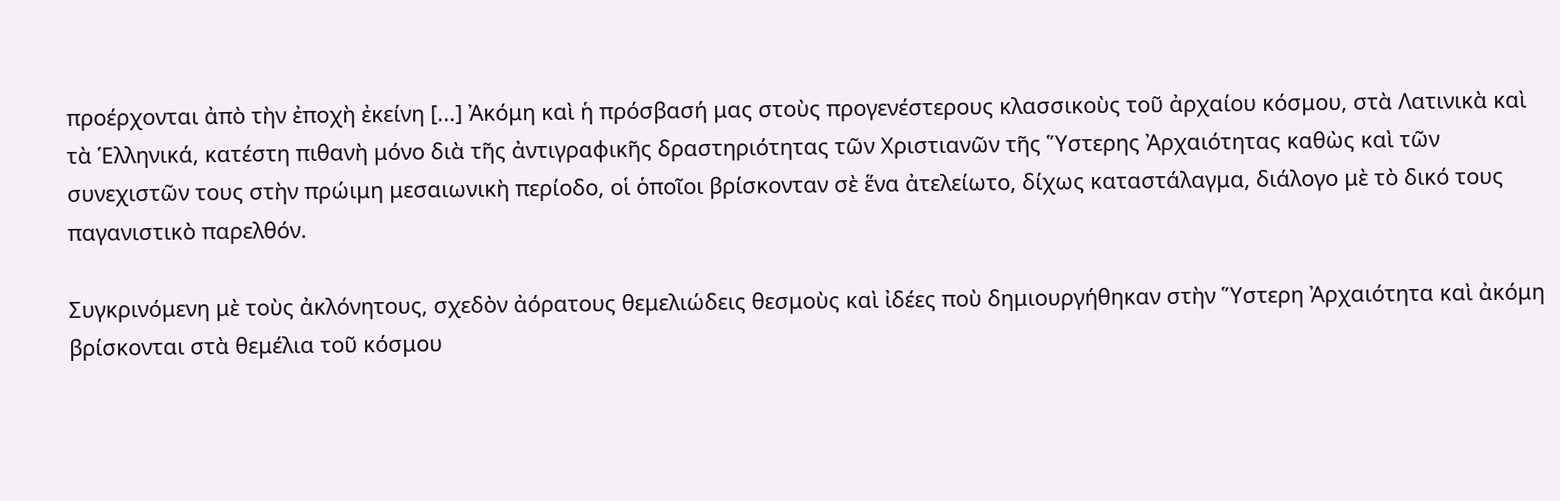προέρχονται ἀπὸ τὴν ἐποχὴ ἐκείνη [...] Ἀκόμη καὶ ἡ πρόσβασή μας στοὺς προγενέστερους κλασσικοὺς τοῦ ἀρχαίου κόσμου, στὰ Λατινικὰ καὶ τὰ Ἑλληνικά, κατέστη πιθανὴ μόνο διὰ τῆς ἀντιγραφικῆς δραστηριότητας τῶν Χριστιανῶν τῆς Ὕστερης Ἀρχαιότητας καθὼς καὶ τῶν συνεχιστῶν τους στὴν πρώιμη μεσαιωνικὴ περίοδο, οἱ ὁποῖοι βρίσκονταν σὲ ἕνα ἀτελείωτο, δίχως καταστάλαγμα, διάλογο μὲ τὸ δικό τους παγανιστικὸ παρελθόν.

Συγκρινόμενη μὲ τοὺς ἀκλόνητους, σχεδὸν ἀόρατους θεμελιώδεις θεσμοὺς καὶ ἰδέες ποὺ δημιουργήθηκαν στὴν Ὕστερη Ἀρχαιότητα καὶ ἀκόμη βρίσκονται στὰ θεμέλια τοῦ κόσμου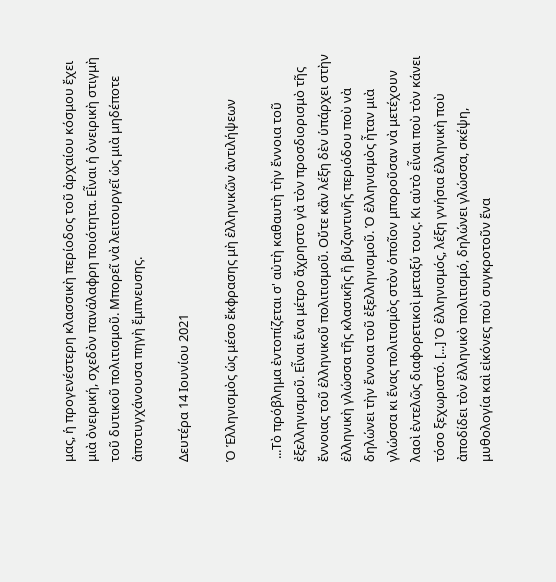μας, ἡ προγενέστερη κλασσικὴ περίοδος τοῦ ἀρχαίου κόσμου ἔχει μιὰ ὀνειρική, σχεδὸν πανάλαφρη ποιότητα. Εἶναι ἡ ὀνειρικὴ στιγμὴ τοῦ δυτικοῦ πολιτισμοῦ. Μπορεῖ νὰ λειτουργεῖ ὡς μιὰ μηδέποτε ἀποτυγχάνουσα πηγὴ ἔμπνευσης.

Δευτέρα 14 Ιουνίου 2021

Ὁ Ἑλληνισμὸς ὡς μέσο ἔκφρασης μὴ ἑλληνικῶν ἀντιλήψεων

 ...Τὸ πρόβλημα ἐντοπίζεται σ' αὐτὴ καθαυτὴ τὴν ἔννοια τοῦ ἐξελληνισμοῦ. Εἶναι ἕνα μέτρο ἄχρηστο γὰ τὸν προσδιορισμὸ τῆς ἔννοιας τοῦ ἑλληνικοῦ πολιτισμοῦ. Οὔτε κἂν λέξη δὲν ὑπάρχει στὴν ἑλληνικὴ γλώσσα τῆς κλασικῆς ἢ βυζαντινῆς περιόδου ποὺ νὰ δηλώνει τὴν ἔννοια τοῦ ἐξελληνισμοῦ. Ὁ ἑλληνισμὸς ἦταν μιὰ γλώσσα κι ἕνας πολιτισμὸς στὸν ὁποῖον μποροῦσαν νὰ μετέχουν λαοὶ ἐντελῶς διαφορετικοὶ μεταξύ τους. Κι αὐτὸ εἶναι ποὺ τὸν κάνει τόσο ξεχωριστό. [...] Ὁ ἑλληνισμός, λέξη γνήσια ἑλληνικὴ ποὺ ἀποδίδει τὸν ἑλληνικὸ πολιτισμό, δηλώνει γλώσσα, σκέψη, μυθολογία καὶ εἰκόνες ποὺ συγκροτοῦν ἕνα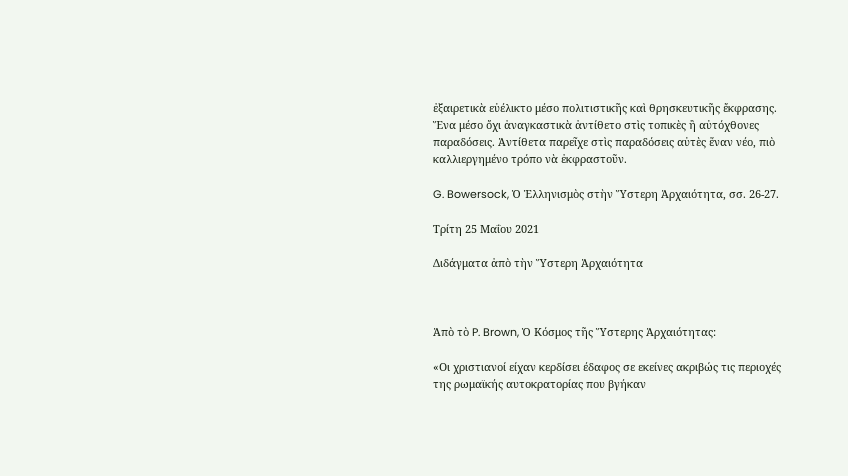ἐξαιρετικὰ εὐέλικτο μέσο πολιτιστικῆς καὶ θρησκευτικῆς ἔκφρασης. Ἕνα μέσο ὄχι ἀναγκαστικὰ ἀντίθετο στὶς τοπικὲς ἢ αὐτόχθονες παραδόσεις. Ἀντίθετα παρεῖχε στὶς παραδόσεις αὐτὲς ἕναν νέο, πιὸ καλλιεργημένο τρόπο νὰ ἐκφραστοῦν.

G. Bowersock, Ὁ Ἑλληνισμὸς στὴν Ὕστερη Ἀρχαιότητα, σσ. 26-27.

Τρίτη 25 Μαΐου 2021

Διδάγματα ἀπὸ τὴν Ὕστερη Ἀρχαιότητα



Ἀπὸ τὸ P. Brown, Ὁ Κόσμος τῆς Ὕστερης Ἀρχαιότητας:

«Οι χριστιανοί είχαν κερδίσει έδαφος σε εκείνες ακριβώς τις περιοχές της ρωμαϊκής αυτοκρατορίας που βγήκαν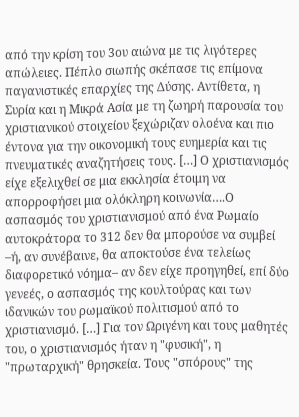από την κρίση του 3ου αιώνα με τις λιγότερες απώλειες. Πέπλο σιωπής σκέπασε τις επίμονα παγανιστικές επαρχίες της Δύσης. Αντίθετα, η Συρία και η Μικρά Ασία με τη ζωηρή παρουσία του χριστιανικού στοιχείου ξεχώριζαν ολοένα και πιο έντονα για την οικονομική τους ευημερία και τις πνευματικές αναζητήσεις τους. […] Ο χριστιανισμός είχε εξελιχθεί σε μια εκκλησία έτοιμη να απορροφήσει μια ολόκληρη κοινωνία….Ο ασπασμός του χριστιανισμού από ένα Ρωμαίο αυτοκράτορα το 312 δεν θα μπορούσε να συμβεί –ή, αν συνέβαινε, θα αποκτούσε ένα τελείως διαφορετικό νόημα– αν δεν είχε προηγηθεί, επί δύο γενεές, ο ασπασμός της κουλτούρας και των ιδανικών του ρωμαϊκού πολιτισμού από το χριστιανισμό. […] Για τον Ωριγένη και τους μαθητές του, ο χριστιανισμός ήταν η "φυσική", η "πρωταρχική" θρησκεία. Τους "σπόρους" της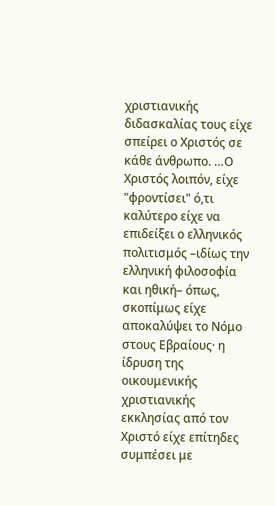χριστιανικής διδασκαλίας τους είχε σπείρει ο Χριστός σε κάθε άνθρωπο. …Ο Χριστός λοιπόν, είχε "φροντίσει" ό,τι καλύτερο είχε να επιδείξει ο ελληνικός πολιτισμός –ιδίως την ελληνική φιλοσοφία και ηθική– όπως, σκοπίμως είχε αποκαλύψει το Νόμο στους Εβραίους· η ίδρυση της οικουμενικής χριστιανικής εκκλησίας από τον Χριστό είχε επίτηδες συμπέσει με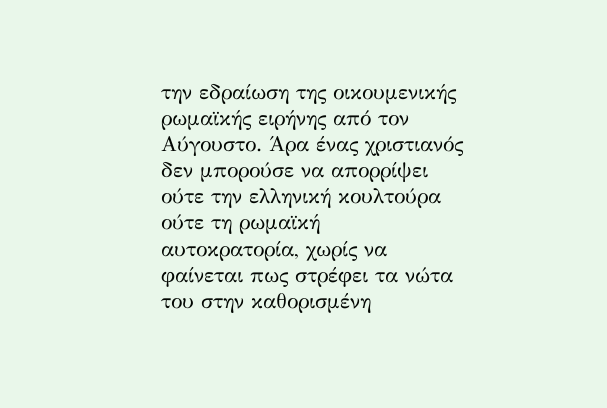την εδραίωση της οικουμενικής ρωμαϊκής ειρήνης από τον Αύγουστο. Άρα ένας χριστιανός δεν μπορούσε να απορρίψει ούτε την ελληνική κουλτούρα ούτε τη ρωμαϊκή αυτοκρατορία, χωρίς να φαίνεται πως στρέφει τα νώτα του στην καθορισμένη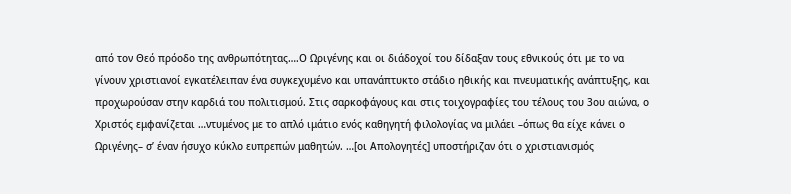από τον Θεό πρόοδο της ανθρωπότητας….Ο Ωριγένης και οι διάδοχοί του δίδαξαν τους εθνικούς ότι με το να γίνουν χριστιανοί εγκατέλειπαν ένα συγκεχυμένο και υπανάπτυκτο στάδιο ηθικής και πνευματικής ανάπτυξης, και προχωρούσαν στην καρδιά του πολιτισμού. Στις σαρκοφάγους και στις τοιχογραφίες του τέλους του 3ου αιώνα, ο Χριστός εμφανίζεται …ντυμένος με το απλό ιμάτιο ενός καθηγητή φιλολογίας να μιλάει –όπως θα είχε κάνει ο Ωριγένης– σ’ έναν ήσυχο κύκλο ευπρεπών μαθητών. …[οι Απολογητές] υποστήριζαν ότι ο χριστιανισμός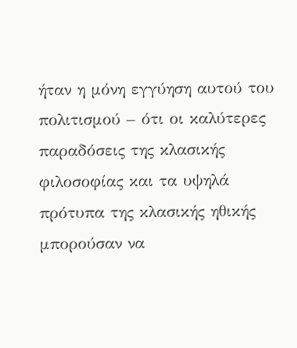ήταν η μόνη εγγύηση αυτού του πολιτισμού – ότι οι καλύτερες παραδόσεις της κλασικής φιλοσοφίας και τα υψηλά πρότυπα της κλασικής ηθικής μπορούσαν να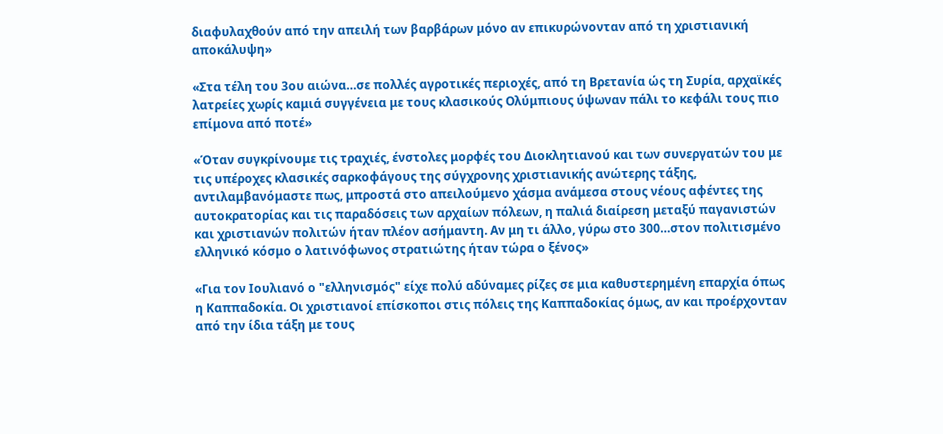διαφυλαχθούν από την απειλή των βαρβάρων μόνο αν επικυρώνονταν από τη χριστιανική αποκάλυψη»

«Στα τέλη του 3ου αιώνα…σε πολλές αγροτικές περιοχές, από τη Βρετανία ώς τη Συρία, αρχαϊκές λατρείες χωρίς καμιά συγγένεια με τους κλασικούς Ολύμπιους ύψωναν πάλι το κεφάλι τους πιο επίμονα από ποτέ»

«Όταν συγκρίνουμε τις τραχιές, ένστολες μορφές του Διοκλητιανού και των συνεργατών του με τις υπέροχες κλασικές σαρκοφάγους της σύγχρονης χριστιανικής ανώτερης τάξης, αντιλαμβανόμαστε πως, μπροστά στο απειλούμενο χάσμα ανάμεσα στους νέους αφέντες της αυτοκρατορίας και τις παραδόσεις των αρχαίων πόλεων, η παλιά διαίρεση μεταξύ παγανιστών και χριστιανών πολιτών ήταν πλέον ασήμαντη. Αν μη τι άλλο, γύρω στο 300…στον πολιτισμένο ελληνικό κόσμο ο λατινόφωνος στρατιώτης ήταν τώρα ο ξένος»

«Για τον Ιουλιανό ο "ελληνισμός" είχε πολύ αδύναμες ρίζες σε μια καθυστερημένη επαρχία όπως η Καππαδοκία. Οι χριστιανοί επίσκοποι στις πόλεις της Καππαδοκίας όμως, αν και προέρχονταν από την ίδια τάξη με τους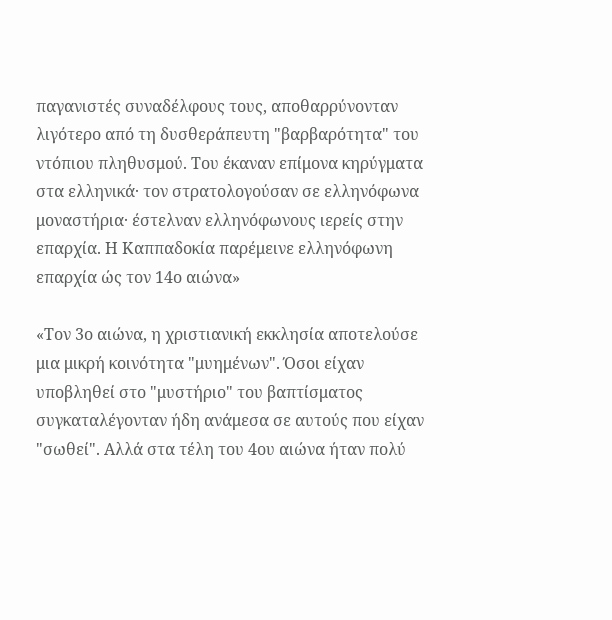παγανιστές συναδέλφους τους, αποθαρρύνονταν λιγότερο από τη δυσθεράπευτη "βαρβαρότητα" του ντόπιου πληθυσμού. Του έκαναν επίμονα κηρύγματα στα ελληνικά· τον στρατολογούσαν σε ελληνόφωνα μοναστήρια· έστελναν ελληνόφωνους ιερείς στην επαρχία. Η Καππαδοκία παρέμεινε ελληνόφωνη επαρχία ώς τον 14ο αιώνα»

«Τον 3ο αιώνα, η χριστιανική εκκλησία αποτελούσε μια μικρή κοινότητα "μυημένων". Όσοι είχαν υποβληθεί στο "μυστήριο" του βαπτίσματος συγκαταλέγονταν ήδη ανάμεσα σε αυτούς που είχαν "σωθεί". Αλλά στα τέλη του 4ου αιώνα ήταν πολύ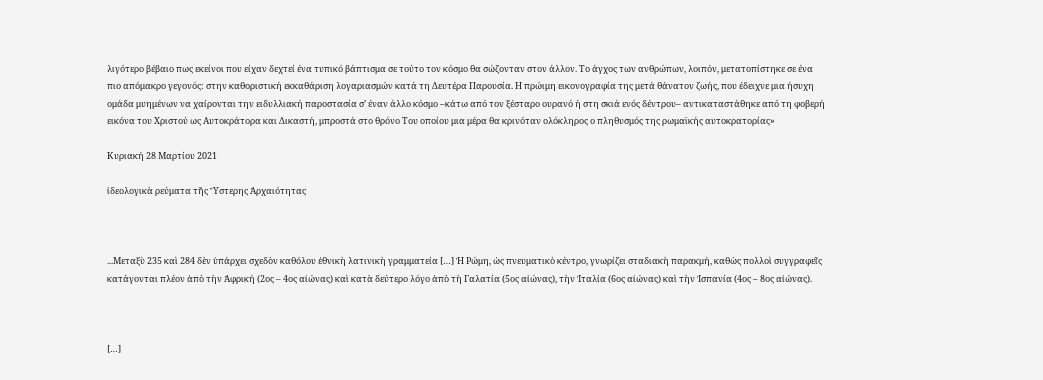λιγότερο βέβαιο πως εκείνοι που είχαν δεχτεί ένα τυπικό βάπτισμα σε τούτο τον κόσμο θα σώζονταν στον άλλον. Το άγχος των ανθρώπων, λοιπόν, μετατοπίστηκε σε ένα πιο απόμακρο γεγονός: στην καθοριστική εκκαθάριση λογαριασμών κατά τη Δευτέρα Παρουσία. Η πρώιμη εικονογραφία της μετά θάνατον ζωής, που έδειχνε μια ήσυχη ομάδα μυημένων να χαίρονται την ειδυλλιακή παροστασία σ’ έναν άλλο κόσμο –κάτω από τον ξέσταρο ουρανό ή στη σκιά ενός δέντρου– αντικαταστάθηκε από τη φοβερή εικόνα του Χριστού ως Αυτοκράτορα και Δικαστή, μπροστά στο θρόνο Του οποίου μια μέρα θα κρινόταν ολόκληρος ο πληθυσμός της ρωμαϊκής αυτοκρατορίας»

Κυριακή 28 Μαρτίου 2021

ἰδεολογικὰ ρεύματα τῆς Ὕστερης Ἀρχαιότητας



...Μεταξὺ 235 καὶ 284 δὲν ὑπάρχει σχεδὸν καθόλου ἐθνικὴ λατινικὴ γραμματεία […] Ἡ Ρώμη, ὡς πνευματικὸ κέντρο, γνωρίζει σταδιακὴ παρακμή, καθὼς πολλοὶ συγγραφεῖς κατάγονται πλέον ἀπὸ τὴν Ἀφρική (2ος – 4ος αἰώνας) καὶ κατὰ δεύτερο λόγο ἀπὸ τὴ Γαλατία (5ος αἰώνας), τὴν Ἰταλία (6ος αἰώνας) καὶ τὴν Ἱσπανία (4ος – 8ος αἰώνας).



[…]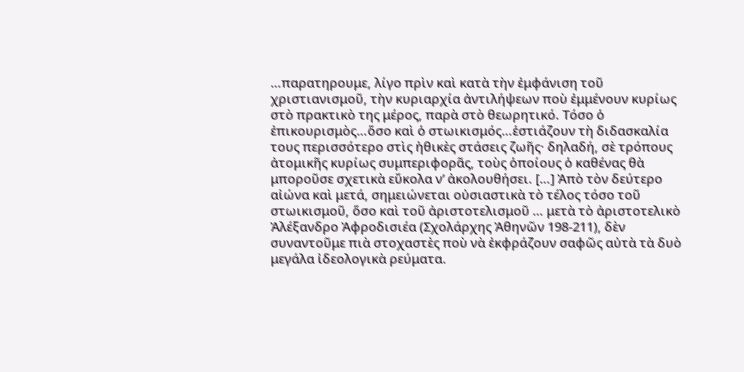…παρατηρουμε, λίγο πρὶν καὶ κατὰ τὴν ἐμφάνιση τοῦ χριστιανισμοῦ, τὴν κυριαρχία ἀντιλήψεων ποὺ ἐμμένουν κυρίως στὸ πρακτικὸ της μέρος, παρὰ στὸ θεωρητικό. Τόσο ὁ ἐπικουρισμὸς…ὅσο καὶ ὁ στωικισμός…ἑστιάζουν τὴ διδασκαλία τους περισσότερο στὶς ἠθικὲς στάσεις ζωῆς· δηλαδή, σὲ τρόπους ἀτομικῆς κυρίως συμπεριφορᾶς, τοὺς ὁποίους ὁ καθένας θὰ μποροῦσε σχετικὰ εὔκολα ν’ ἀκολουθήσει. […] Ἀπὸ τὸν δεύτερο αἰώνα καὶ μετά, σημειώνεται οὐσιαστικὰ τὸ τέλος τόσο τοῦ στωικισμοῦ, ὅσο καὶ τοῦ ἀριστοτελισμοῦ … μετὰ τὸ ἀριστοτελικὸ Ἀλέξανδρο Ἀφροδισιέα (Σχολάρχης Ἀθηνῶν 198-211), δὲν συναντοῦμε πιὰ στοχαστὲς ποὺ νὰ ἐκφράζουν σαφῶς αὐτὰ τὰ δυὸ μεγάλα ἰδεολογικὰ ρεύματα.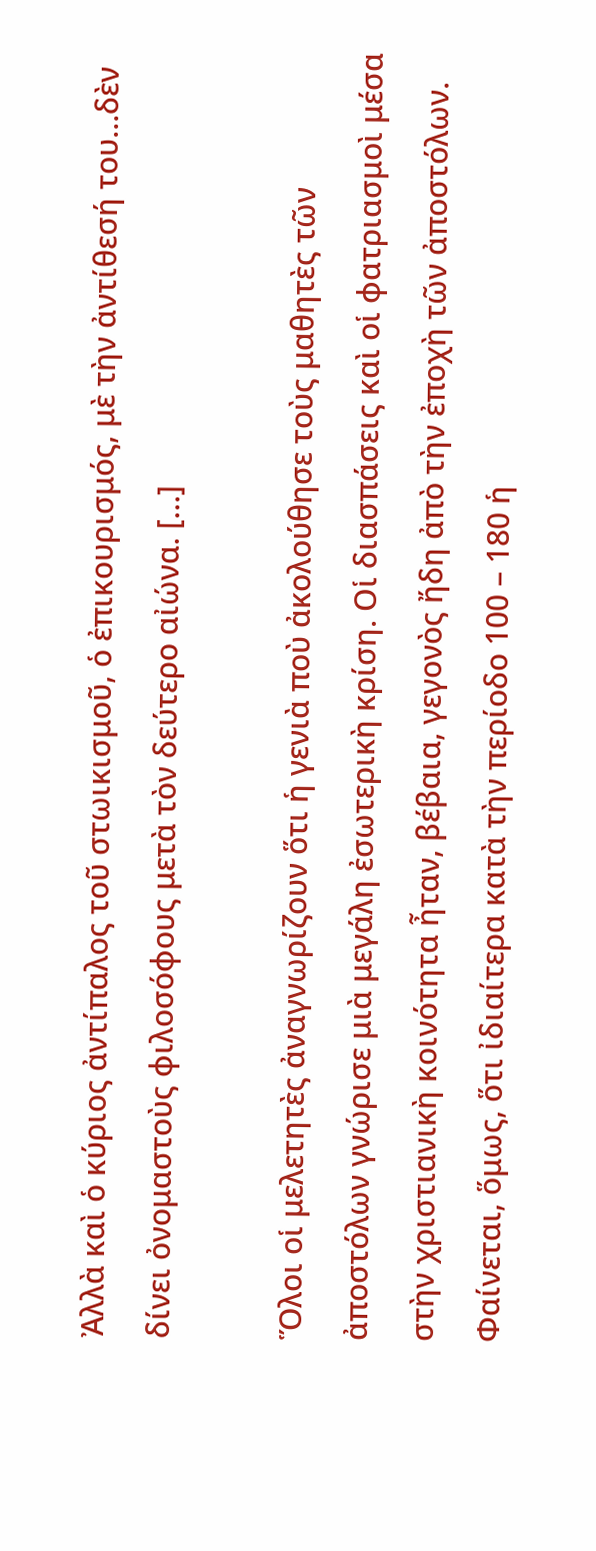Ἀλλὰ καὶ ὁ κύριος ἀντίπαλος τοῦ στωικισμοῦ, ὁ ἐπικουρισμός, μὲ τὴν ἀντίθεσή του…δὲν δίνει ὀνομαστοὺς φιλοσόφους μετὰ τὸν δεύτερο αἰώνα. […]

Ὅλοι οἱ μελετητὲς ἀναγνωρίζουν ὅτι ἡ γενιὰ ποὺ ἀκολούθησε τοὺς μαθητὲς τῶν ἀποστόλων γνώρισε μιὰ μεγάλη ἐσωτερικὴ κρίση. Οἱ διασπάσεις καὶ οἱ φατριασμοὶ μέσα στὴν χριστιανικὴ κοινότητα ἦταν, βέβαια, γεγονὸς ἤδη ἀπὸ τὴν ἐποχὴ τῶν ἀποστόλων. Φαίνεται, ὅμως, ὅτι ἰδιαίτερα κατὰ τὴν περίοδο 100 – 180 ἡ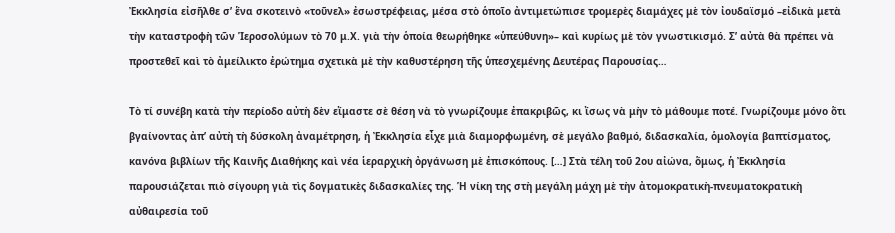Ἐκκλησία εἰσῆλθε σ’ ἕνα σκοτεινὸ «τοῦνελ» ἐσωστρέφειας, μέσα στὸ ὁποῖο ἀντιμετώπισε τρομερὲς διαμάχες μὲ τὸν ἰουδαϊσμό –εἰδικὰ μετὰ τὴν καταστροφὴ τῶν Ἱεροσολύμων τὸ 70 μ.Χ. γιὰ τὴν ὁποία θεωρήθηκε «ὑπεύθυνη»– καὶ κυρίως μὲ τὸν γνωστικισμό. Σ’ αὐτὰ θὰ πρέπει νὰ προστεθεῖ καὶ τὸ ἀμείλικτο ἐρώτημα σχετικὰ μὲ τὴν καθυστέρηση τῆς ὑπεσχεμένης Δευτέρας Παρουσίας…

Τὸ τί συνέβη κατὰ τὴν περίοδο αὐτὴ δὲν εἴμαστε σὲ θέση νὰ τὸ γνωρίζουμε ἐπακριβῶς, κι ἴσως νὰ μὴν τὸ μάθουμε ποτέ. Γνωρίζουμε μόνο ὅτι βγαίνοντας ἀπ’ αὐτὴ τὴ δύσκολη ἀναμέτρηση, ἡ Ἐκκλησία εἶχε μιὰ διαμορφωμένη, σὲ μεγάλο βαθμό, διδασκαλία, ὁμολογία βαπτίσματος, κανόνα βιβλίων τῆς Καινῆς Διαθήκης καὶ νέα ἱεραρχικὴ ὀργάνωση μὲ ἐπισκόπους. […] Στὰ τέλη τοῦ 2ου αἰώνα, ὅμως, ἡ Ἐκκλησία παρουσιάζεται πιὸ σίγουρη γιὰ τὶς δογματικὲς διδασκαλίες της. Ἡ νίκη της στὴ μεγάλη μάχη μὲ τὴν ἀτομοκρατικὴ-πνευματοκρατικὴ αὐθαιρεσία τοῦ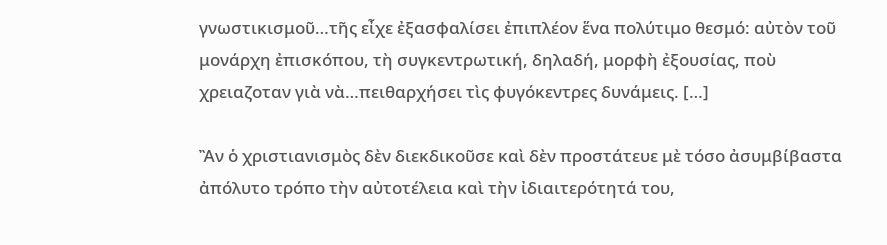γνωστικισμοῦ…τῆς εἶχε ἐξασφαλίσει ἐπιπλέον ἕνα πολύτιμο θεσμό: αὐτὸν τοῦ μονάρχη ἐπισκόπου, τὴ συγκεντρωτική, δηλαδή, μορφὴ ἐξουσίας, ποὺ χρειαζοταν γιὰ νὰ…πειθαρχήσει τὶς φυγόκεντρες δυνάμεις. […]

Ἂν ὁ χριστιανισμὸς δὲν διεκδικοῦσε καὶ δὲν προστάτευε μὲ τόσο ἀσυμβίβαστα ἀπόλυτο τρόπο τὴν αὐτοτέλεια καὶ τὴν ἰδιαιτερότητά του,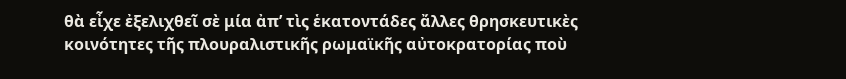θὰ εἶχε ἐξελιχθεῖ σὲ μία ἀπ’ τὶς ἑκατοντάδες ἄλλες θρησκευτικὲς κοινότητες τῆς πλουραλιστικῆς ρωμαϊκῆς αὐτοκρατορίας ποὺ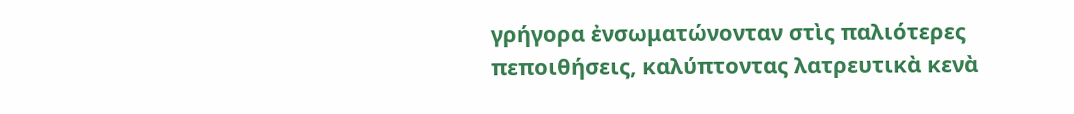γρήγορα ἐνσωματώνονταν στὶς παλιότερες πεποιθήσεις, καλύπτοντας λατρευτικὰ κενὰ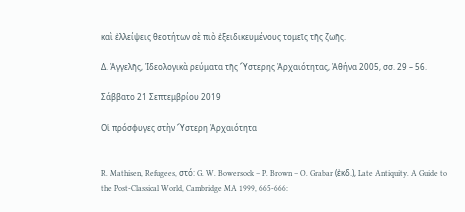καὶ ἐλλείψεις θεοτήτων σὲ πιὸ ἐξειδικευμένους τομεῖς τῆς ζωῆς.

Δ. Ἀγγελῆς, Ἰδεολογικὰ ρεύματα τῆς Ὕστερης Ἀρχαιότητας, Ἀθήνα 2005, σσ. 29 – 56.

Σάββατο 21 Σεπτεμβρίου 2019

Οἱ πρόσφυγες στὴν Ὕστερη Ἀρχαιότητα


R. Mathisen, Refugees, στό: G. W. Bowersock – P. Brown – O. Grabar (ἐκδ.), Late Antiquity. A Guide to the Post-Classical World, Cambridge MA 1999, 665-666: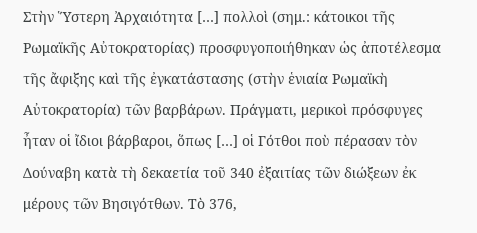Στὴν Ὕστερη Ἀρχαιότητα […] πολλοὶ (σημ.: κάτοικοι τῆς Ρωμαϊκῆς Αὐτοκρατορίας) προσφυγοποιήθηκαν ὡς ἀποτέλεσμα τῆς ἄφιξης καὶ τῆς ἐγκατάστασης (στὴν ἑνιαία Ρωμαϊκὴ Αὐτοκρατορία) τῶν βαρβάρων. Πράγματι, μερικοὶ πρόσφυγες ἦταν οἱ ἴδιοι βάρβαροι, ὅπως […] οἱ Γότθοι ποὺ πέρασαν τὸν Δούναβη κατὰ τὴ δεκαετία τοῦ 340 ἐξαιτίας τῶν διώξεων ἐκ μέρους τῶν Βησιγότθων. Τὸ 376,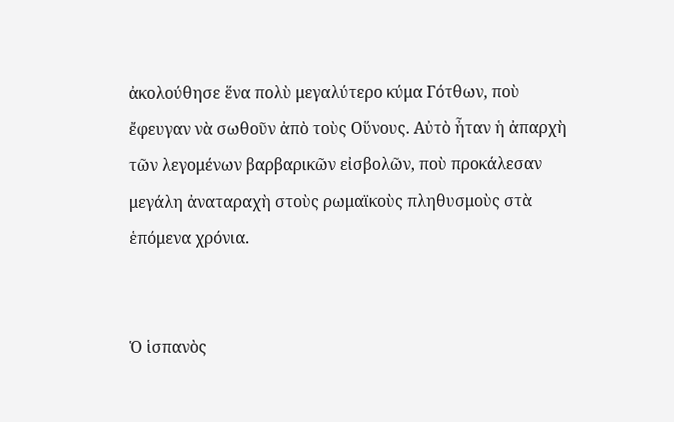ἀκολούθησε ἕνα πολὺ μεγαλύτερο κύμα Γότθων, ποὺ ἔφευγαν νὰ σωθοῦν ἀπὸ τοὺς Οὕνους. Αὐτὸ ἦταν ἡ ἀπαρχὴ τῶν λεγομένων βαρβαρικῶν εἰσβολῶν, ποὺ προκάλεσαν μεγάλη ἀναταραχὴ στοὺς ρωμαϊκοὺς πληθυσμοὺς στὰ ἑπόμενα χρόνια.


Ὁ ἱσπανὸς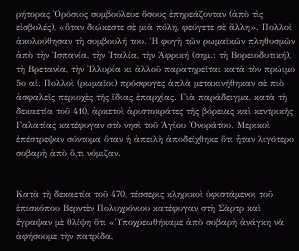ρήτορας Ὀρόσιος συμβούλευε ὅσους ἐπηρεάζονταν (ἀπὸ τὶς εἰσβολές), «ὅταν διώκεστε σὲ μιὰ πόλη, φεύγετε σὲ ἄλλη». Πολλοὶ ἀκολούθησαν τὴ συμβουλή του. Ἡ φυγὴ τῶν ρωμαϊκῶν πληθυσμῶν ἀπὸ τὴν Ἱσπανία, τὴν Ἰταλία, τὴν Ἀφρική (σημ.: τὴ Βορειοδυτική), τὴ Βρετανία, τὴν Ἰλλυρία κι ἀλλοῦ παρατηρεῖται κατὰ τὸν πρώιμο 5ο αἰ. Πολλοὶ (ρωμαῖοι) πρόσφυγες ἁπλὰ μετακινήθηκαν σὲ πιὸ ἀσφαλεῖς περιοχὲς τῆς ἴδιας ἐπαρχίας. Γιὰ παράδειγμα, κατὰ τὴ δεκαετία τοῦ 410, ἀρκετοὶ ἀριστοκράτες τῆς βόρειας καὶ κεντρικῆς Γαλατίας κατέφυγαν στὸ νησὶ τοῦ Ἁγίου Ὀνοράτου. Μερικοὶ ἐπέστρεψαν σύντομα ὅταν ἡ ἀπειλὴ ἀποδείχθηκε ὅτι ἦταν λιγότερο σοβαρὴ ἀπὸ ὅ,τι νόμιζαν.


Κατὰ τὴ δεκαετία τοῦ 470, τέσσερις κληρικοὶ ὑφιστάμενοι τοῦ ἐπισκόπου Βερντὲν Πολυχρόνιου κατέφυγαν στὴ Σὰρτρ καὶ ἔγραψαν μὲ θλίψη ὅτι «Ὑποχρεωθήκαμε ἀπὸ σοβαρὴ ἀνάγκη νὰ ἀφήσουμε τὴν πατρίδα,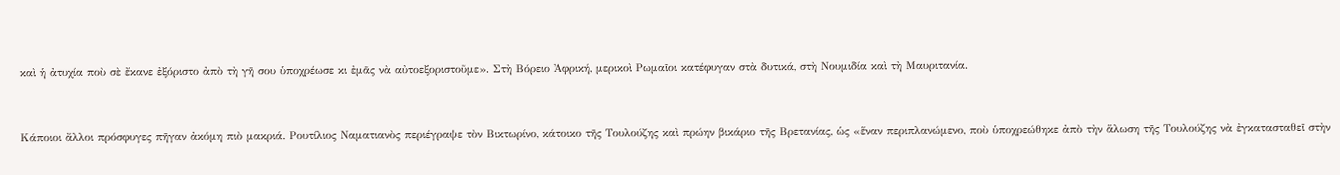καὶ ἡ ἀτυχία ποὺ σὲ ἔκανε ἐξόριστο ἀπὸ τὴ γῆ σου ὑποχρέωσε κι ἐμᾶς νὰ αὐτοεξοριστοῦμε». Στὴ Βόρειο Ἀφρική, μερικοὶ Ρωμαῖοι κατέφυγαν στὰ δυτικά, στὴ Νουμιδία καὶ τὴ Μαυριτανία.


Κάποιοι ἄλλοι πρόσφυγες πῆγαν ἀκόμη πιὸ μακριά. Ρουτίλιος Ναματιανὸς περιέγραψε τὸν Βικτωρίνο, κάτοικο τῆς Τουλούζης καὶ πρώην βικάριο τῆς Βρετανίας, ὡς «ἕναν περιπλανώμενο, ποὺ ὑποχρεώθηκε ἀπὸ τὴν ἅλωση τῆς Τουλούζης νὰ ἐγκατασταθεῖ στὴν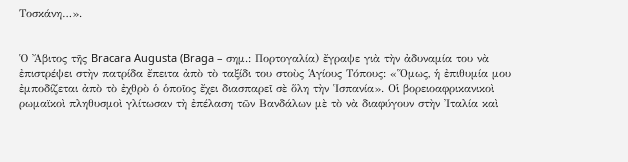Τοσκάνη…».


Ὁ Ἄβιτος τῆς Bracara Augusta (Braga – σημ.: Πορτογαλία) ἔγραψε γιὰ τὴν ἀδυναμία του νὰ ἐπιστρέψει στὴν πατρίδα ἔπειτα ἀπὸ τὸ ταξίδι του στοὺς Ἁγίους Τόπους: «Ὅμως, ἡ ἐπιθυμία μου ἐμποδίζεται ἀπὸ τὸ ἐχθρὸ ὁ ὁποῖος ἔχει διασπαρεῖ σὲ ὅλη τὴν Ἱσπανία». Οἱ βορειοαφρικανικοὶ ρωμαϊκοὶ πληθυσμοὶ γλίτωσαν τὴ ἐπέλαση τῶν Βανδάλων μὲ τὸ νὰ διαφύγουν στὴν Ἰταλία καὶ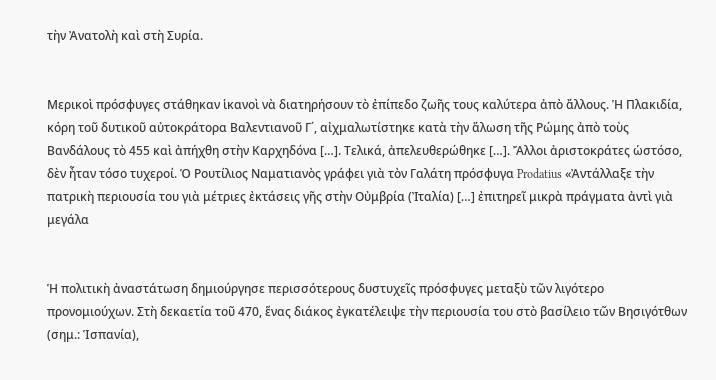τὴν Ἀνατολὴ καὶ στὴ Συρία.


Μερικοὶ πρόσφυγες στάθηκαν ἱκανοὶ νὰ διατηρήσουν τὸ ἐπίπεδο ζωῆς τους καλύτερα ἀπὸ ἄλλους. Ἡ Πλακιδία, κόρη τοῦ δυτικοῦ αὐτοκράτορα Βαλεντιανοῦ Γ΄, αἰχμαλωτίστηκε κατὰ τὴν ἅλωση τῆς Ρώμης ἀπὸ τοὺς Βανδάλους τὸ 455 καὶ ἀπήχθη στὴν Καρχηδόνα […]. Τελικά, ἀπελευθερώθηκε […]. Ἄλλοι ἀριστοκράτες ὡστόσο, δὲν ἦταν τόσο τυχεροί. Ὁ Ρουτίλιος Ναματιανὸς γράφει γιὰ τὸν Γαλάτη πρόσφυγα Prodatius «Ἀντάλλαξε τὴν πατρικὴ περιουσία του γιὰ μέτριες ἐκτάσεις γῆς στὴν Οὐμβρία (Ἰταλία) […] ἐπιτηρεῖ μικρὰ πράγματα ἀντὶ γιὰ μεγάλα


Ἡ πολιτικὴ ἀναστάτωση δημιούργησε περισσότερους δυστυχεῖς πρόσφυγες μεταξὺ τῶν λιγότερο προνομιούχων. Στὴ δεκαετία τοῦ 470, ἕνας διάκος ἐγκατέλειψε τὴν περιουσία του στὸ βασίλειο τῶν Βησιγότθων (σημ.: Ἱσπανία),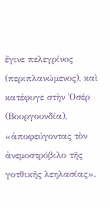ἔγινε πελεγρίνος (περιπλανώμενος), καὶ κατέφυγε στὴν Ὀσέρ (Βουργουνδία), «ἀποφεύγοντας τὸν ἀνεμοστρόβιλο τῆς γοτθικῆς λεηλασίας».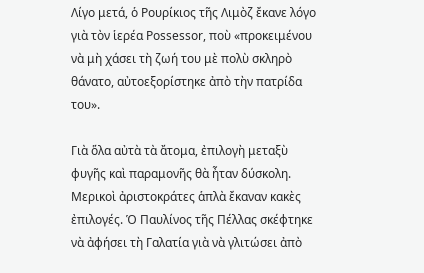Λίγο μετά, ὁ Ρουρίκιος τῆς Λιμὸζ ἔκανε λόγο γιὰ τὸν ἱερέα Possessor, ποὺ «προκειμένου νὰ μὴ χάσει τὴ ζωή του μὲ πολὺ σκληρὸ θάνατο, αὐτοεξορίστηκε ἀπὸ τὴν πατρίδα του».

Γιὰ ὅλα αὐτὰ τὰ ἄτομα, ἐπιλογὴ μεταξὺ φυγῆς καὶ παραμονῆς θὰ ἦταν δύσκολη. Μερικοὶ ἀριστοκράτες ἁπλὰ ἔκαναν κακὲς ἐπιλογές. Ὁ Παυλίνος τῆς Πέλλας σκέφτηκε νὰ ἀφήσει τὴ Γαλατία γιὰ νὰ γλιτώσει ἀπὸ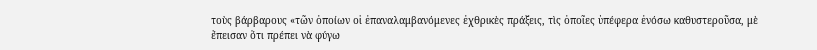τοὺς βάρβαρους «τῶν ὁποίων οἱ ἐπαναλαμβανόμενες ἐχθρικὲς πράξεις, τὶς ὁποῖες ὑπέφερα ἐνόσω καθυστεροῦσα, μὲ ἔπεισαν ὅτι πρέπει νὰ φύγω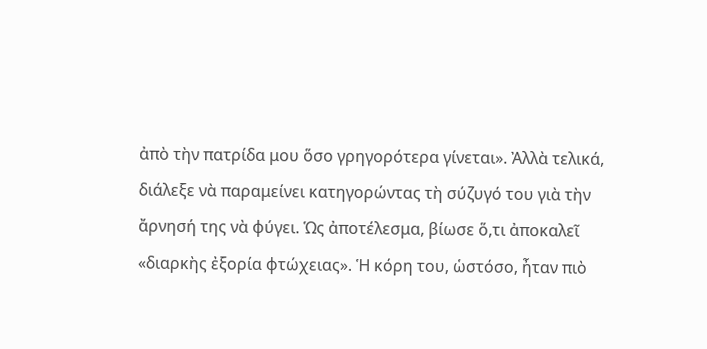ἀπὸ τὴν πατρίδα μου ὅσο γρηγορότερα γίνεται». Ἀλλὰ τελικά, διάλεξε νὰ παραμείνει κατηγορώντας τὴ σύζυγό του γιὰ τὴν ἄρνησή της νὰ φύγει. Ὡς ἀποτέλεσμα, βίωσε ὅ,τι ἀποκαλεῖ «διαρκὴς ἐξορία φτώχειας». Ἡ κόρη του, ὡστόσο, ἦταν πιὸ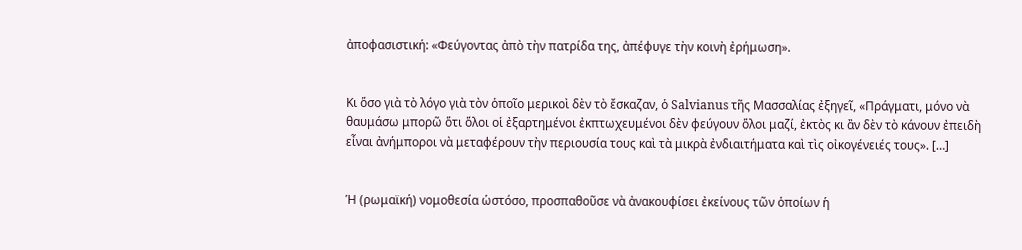ἀποφασιστική: «Φεύγοντας ἀπὸ τὴν πατρίδα της, ἀπέφυγε τὴν κοινὴ ἐρήμωση».


Κι ὅσο γιὰ τὸ λόγο γιὰ τὸν ὁποῖο μερικοὶ δὲν τὸ ἔσκαζαν, ὁ Salvianus τῆς Μασσαλίας ἐξηγεῖ, «Πράγματι, μόνο νὰ θαυμάσω μπορῶ ὅτι ὅλοι οἱ ἐξαρτημένοι ἐκπτωχευμένοι δὲν φεύγουν ὅλοι μαζί, ἐκτὸς κι ἂν δὲν τὸ κάνουν ἐπειδὴ εἶναι ἀνήμποροι νὰ μεταφέρουν τὴν περιουσία τους καὶ τὰ μικρὰ ἐνδιαιτήματα καὶ τὶς οἰκογένειές τους». […]


Ἡ (ρωμαϊκή) νομοθεσία ὡστόσο, προσπαθοῦσε νὰ ἀνακουφίσει ἐκείνους τῶν ὁποίων ἡ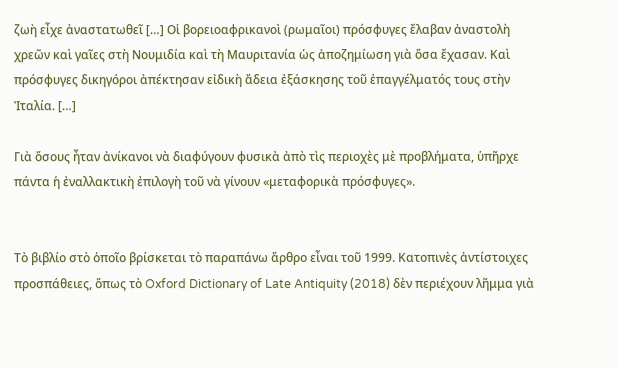ζωὴ εἶχε ἀναστατωθεῖ […] Οἱ βορειοαφρικανοὶ (ρωμαῖοι) πρόσφυγες ἔλαβαν ἀναστολὴ χρεῶν καὶ γαῖες στὴ Νουμιδία καὶ τὴ Μαυριτανία ὡς ἀποζημίωση γιὰ ὅσα ἔχασαν. Καὶ πρόσφυγες δικηγόροι ἀπέκτησαν εἰδικὴ ἄδεια ἐξάσκησης τοῦ ἐπαγγέλματός τους στὴν Ἰταλία. […]

Γιὰ ὅσους ἦταν ἀνίκανοι νὰ διαφύγουν φυσικὰ ἀπὸ τὶς περιοχὲς μὲ προβλήματα, ὑπῆρχε πάντα ἡ ἐναλλακτικὴ ἐπιλογὴ τοῦ νὰ γίνουν «μεταφορικὰ πρόσφυγες».


Τὸ βιβλίο στὸ ὁποῖο βρίσκεται τὸ παραπάνω ἄρθρο εἶναι τοῦ 1999. Κατοπινὲς ἀντίστοιχες προσπάθειες, ὅπως τὸ Oxford Dictionary of Late Antiquity (2018) δὲν περιέχουν λῆμμα γιὰ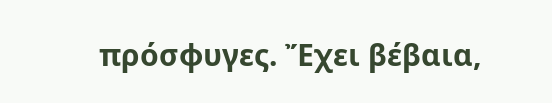πρόσφυγες. Ἔχει βέβαια,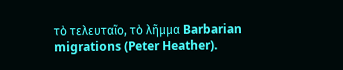τὸ τελευταῖο, τὸ λῆμμα Barbarian migrations (Peter Heather).